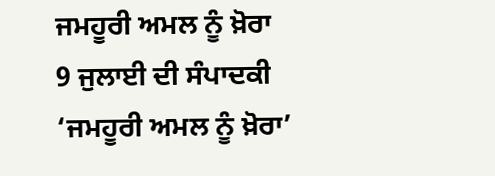ਜਮਹੂਰੀ ਅਮਲ ਨੂੰ ਖ਼ੋਰਾ
9 ਜੁਲਾਈ ਦੀ ਸੰਪਾਦਕੀ ‘ਜਮਹੂਰੀ ਅਮਲ ਨੂੰ ਖ਼ੋਰਾ’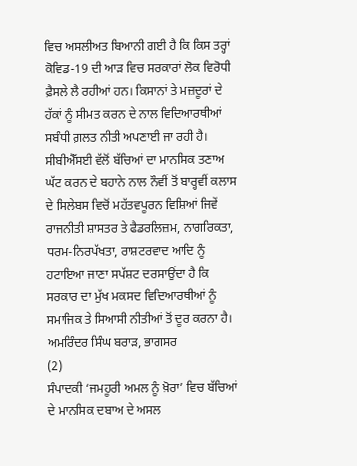ਵਿਚ ਅਸਲੀਅਤ ਬਿਆਨੀ ਗਈ ਹੈ ਕਿ ਕਿਸ ਤਰ੍ਹਾਂ ਕੋਵਿਡ-19 ਦੀ ਆੜ ਵਿਚ ਸਰਕਾਰਾਂ ਲੋਕ ਵਿਰੋਧੀ ਫ਼ੈਸਲੇ ਲੈ ਰਹੀਆਂ ਹਨ। ਕਿਸਾਨਾਂ ਤੇ ਮਜ਼ਦੂਰਾਂ ਦੇ ਹੱਕਾਂ ਨੂੰ ਸੀਮਤ ਕਰਨ ਦੇ ਨਾਲ ਵਿਦਿਆਰਥੀਆਂ ਸਬੰਧੀ ਗ਼ਲਤ ਨੀਤੀ ਅਪਣਾਈ ਜਾ ਰਹੀ ਹੈ। ਸੀਬੀਐੱਸਈ ਵੱਲੋਂ ਬੱਚਿਆਂ ਦਾ ਮਾਨਸਿਕ ਤਣਾਅ ਘੱਟ ਕਰਨ ਦੇ ਬਹਾਨੇ ਨਾਲ ਨੌਵੀਂ ਤੋਂ ਬਾਰ੍ਹਵੀਂ ਕਲਾਸ ਦੇ ਸਿਲੇਬਸ ਵਿਚੋਂ ਮਹੱਤਵਪੂਰਨ ਵਿਸ਼ਿਆਂ ਜਿਵੇਂ ਰਾਜਨੀਤੀ ਸ਼ਾਸਤਰ ਤੇ ਫੈਡਰਲਿਜ਼ਮ, ਨਾਗਰਿਕਤਾ, ਧਰਮ-ਨਿਰਪੱਖਤਾ, ਰਾਸ਼ਟਰਵਾਦ ਆਦਿ ਨੂੰ ਹਟਾਇਆ ਜਾਣਾ ਸਪੱਸ਼ਟ ਦਰਸਾਉਂਦਾ ਹੈ ਕਿ ਸਰਕਾਰ ਦਾ ਮੁੱਖ ਮਕਸਦ ਵਿਦਿਆਰਥੀਆਂ ਨੂੰ ਸਮਾਜਿਕ ਤੇ ਸਿਆਸੀ ਨੀਤੀਆਂ ਤੋਂ ਦੂਰ ਕਰਨਾ ਹੈ।
ਅਮਰਿੰਦਰ ਸਿੰਘ ਬਰਾੜ, ਭਾਗਸਰ
(2)
ਸੰਪਾਦਕੀ ‘ਜਮਹੂਰੀ ਅਮਲ ਨੂੰ ਖ਼ੋਰਾ’ ਵਿਚ ਬੱਚਿਆਂ ਦੇ ਮਾਨਸਿਕ ਦਬਾਅ ਦੇ ਅਸਲ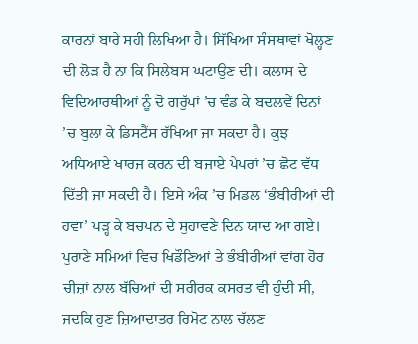ਕਾਰਨਾਂ ਬਾਰੇ ਸਹੀ ਲਿਖਿਆ ਹੈ। ਸਿੱਖਿਆ ਸੰਸਥਾਵਾਂ ਖੋਲ੍ਹਣ ਦੀ ਲੋੜ ਹੈ ਨਾ ਕਿ ਸਿਲੇਬਸ ਘਟਾਉਣ ਦੀ। ਕਲਾਸ ਦੇ ਵਿਦਿਆਰਥੀਆਂ ਨੂੰ ਦੋ ਗਰੁੱਪਾਂ ’ਚ ਵੰਡ ਕੇ ਬਦਲਵੇਂ ਦਿਨਾਂ ’ਚ ਬੁਲਾ ਕੇ ਡਿਸਟੈਂਸ ਰੱਖਿਆ ਜਾ ਸਕਦਾ ਹੈ। ਕੁਝ ਅਧਿਆਏ ਖਾਰਜ ਕਰਨ ਦੀ ਬਜਾਏ ਪੇਪਰਾਂ ’ਚ ਛੋਟ ਵੱਧ ਦਿੱਤੀ ਜਾ ਸਕਦੀ ਹੈ। ਇਸੇ ਅੰਕ ’ਚ ਮਿਡਲ ‘ਭੰਬੀਰੀਆਂ ਦੀ ਹਵਾ’ ਪੜ੍ਹ ਕੇ ਬਚਪਨ ਦੇ ਸੁਹਾਵਣੇ ਦਿਨ ਯਾਦ ਆ ਗਏ। ਪੁਰਾਣੇ ਸਮਿਆਂ ਵਿਚ ਖਿਡੌਣਿਆਂ ਤੇ ਭੰਬੀਰੀਆਂ ਵਾਂਗ ਹੋਰ ਚੀਜ਼ਾਂ ਨਾਲ ਬੱਚਿਆਂ ਦੀ ਸਰੀਰਕ ਕਸਰਤ ਵੀ ਹੁੰਦੀ ਸੀ, ਜਦਕਿ ਹੁਣ ਜ਼ਿਆਦਾਤਰ ਰਿਮੋਟ ਨਾਲ ਚੱਲਣ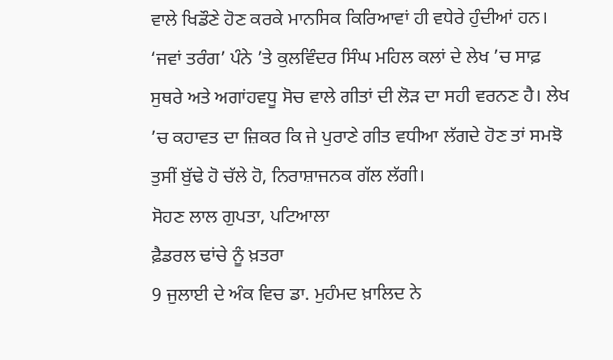ਵਾਲੇ ਖਿਡੌਣੇ ਹੋਣ ਕਰਕੇ ਮਾਨਸਿਕ ਕਿਰਿਆਵਾਂ ਹੀ ਵਧੇਰੇ ਹੁੰਦੀਆਂ ਹਨ। ‘ਜਵਾਂ ਤਰੰਗ’ ਪੰਨੇ ’ਤੇ ਕੁਲਵਿੰਦਰ ਸਿੰਘ ਮਹਿਲ ਕਲਾਂ ਦੇ ਲੇਖ ’ਚ ਸਾਫ਼ ਸੁਥਰੇ ਅਤੇ ਅਗਾਂਹਵਧੂ ਸੋਚ ਵਾਲੇ ਗੀਤਾਂ ਦੀ ਲੋੜ ਦਾ ਸਹੀ ਵਰਨਣ ਹੈ। ਲੇਖ ’ਚ ਕਹਾਵਤ ਦਾ ਜ਼ਿਕਰ ਕਿ ਜੇ ਪੁਰਾਣੇ ਗੀਤ ਵਧੀਆ ਲੱਗਦੇ ਹੋਣ ਤਾਂ ਸਮਝੋ ਤੁਸੀਂ ਬੁੱਢੇ ਹੋ ਚੱਲੇ ਹੋ, ਨਿਰਾਸ਼ਾਜਨਕ ਗੱਲ ਲੱਗੀ।
ਸੋਹਣ ਲਾਲ ਗੁਪਤਾ, ਪਟਿਆਲਾ
ਫ਼ੈਡਰਲ ਢਾਂਚੇ ਨੂੰ ਖ਼ਤਰਾ
9 ਜੁਲਾਈ ਦੇ ਅੰਕ ਵਿਚ ਡਾ. ਮੁਹੰਮਦ ਖ਼ਾਲਿਦ ਨੇ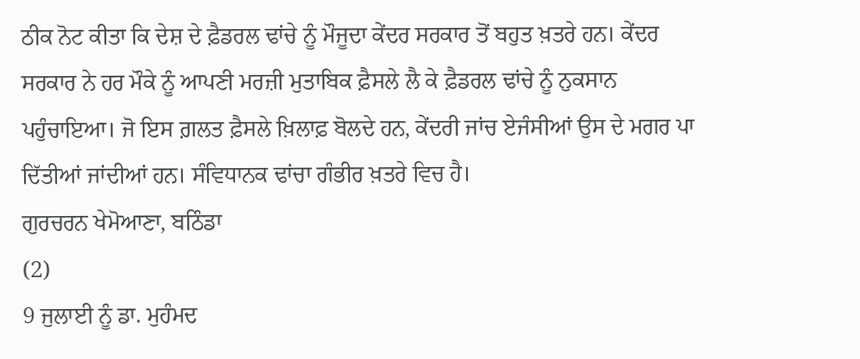ਠੀਕ ਨੋਟ ਕੀਤਾ ਕਿ ਦੇਸ਼ ਦੇ ਫ਼ੈਡਰਲ ਢਾਂਚੇ ਨੂੰ ਮੌਜੂਦਾ ਕੇਂਦਰ ਸਰਕਾਰ ਤੋਂ ਬਹੁਤ ਖ਼ਤਰੇ ਹਨ। ਕੇਂਦਰ ਸਰਕਾਰ ਨੇ ਹਰ ਮੌਕੇ ਨੂੰ ਆਪਣੀ ਮਰਜ਼ੀ ਮੁਤਾਬਿਕ ਫ਼ੈਸਲੇ ਲੈ ਕੇ ਫ਼ੈਡਰਲ ਢਾਂਚੇ ਨੂੰ ਨੁਕਸਾਨ ਪਹੁੰਚਾਇਆ। ਜੋ ਇਸ ਗ਼ਲਤ ਫ਼ੈਸਲੇ ਖ਼ਿਲਾਫ਼ ਬੋਲਦੇ ਹਨ, ਕੇਂਦਰੀ ਜਾਂਚ ਏਜੰਸੀਆਂ ਉਸ ਦੇ ਮਗਰ ਪਾ ਦਿੱਤੀਆਂ ਜਾਂਦੀਆਂ ਹਨ। ਸੰਵਿਧਾਨਕ ਢਾਂਚਾ ਗੰਭੀਰ ਖ਼ਤਰੇ ਵਿਚ ਹੈ।
ਗੁਰਚਰਨ ਖੇਮੋਆਣਾ, ਬਠਿੰਡਾ
(2)
9 ਜੁਲਾਈ ਨੂੰ ਡਾ. ਮੁਹੰਮਦ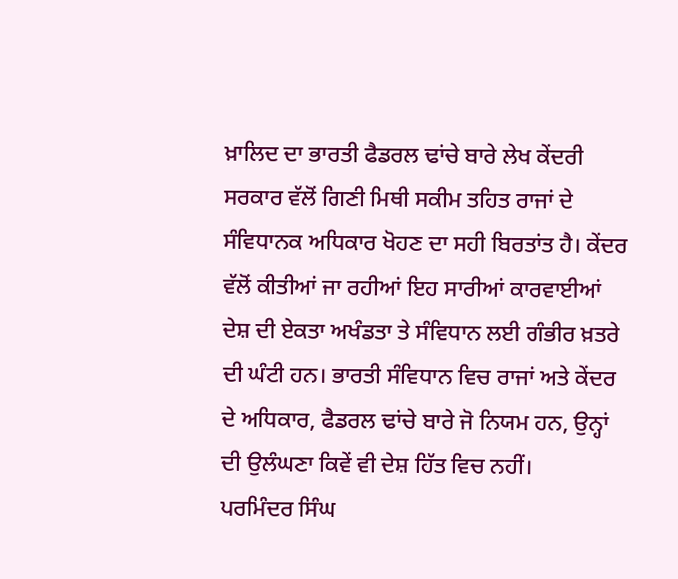ਖ਼ਾਲਿਦ ਦਾ ਭਾਰਤੀ ਫੈਡਰਲ ਢਾਂਚੇ ਬਾਰੇ ਲੇਖ ਕੇਂਦਰੀ ਸਰਕਾਰ ਵੱਲੋਂ ਗਿਣੀ ਮਿਥੀ ਸਕੀਮ ਤਹਿਤ ਰਾਜਾਂ ਦੇ ਸੰਵਿਧਾਨਕ ਅਧਿਕਾਰ ਖੋਹਣ ਦਾ ਸਹੀ ਬਿਰਤਾਂਤ ਹੈ। ਕੇਂਦਰ ਵੱਲੋਂ ਕੀਤੀਆਂ ਜਾ ਰਹੀਆਂ ਇਹ ਸਾਰੀਆਂ ਕਾਰਵਾਈਆਂ ਦੇਸ਼ ਦੀ ਏਕਤਾ ਅਖੰਡਤਾ ਤੇ ਸੰਵਿਧਾਨ ਲਈ ਗੰਭੀਰ ਖ਼ਤਰੇ ਦੀ ਘੰਟੀ ਹਨ। ਭਾਰਤੀ ਸੰਵਿਧਾਨ ਵਿਚ ਰਾਜਾਂ ਅਤੇ ਕੇਂਦਰ ਦੇ ਅਧਿਕਾਰ, ਫੈਡਰਲ ਢਾਂਚੇ ਬਾਰੇ ਜੋ ਨਿਯਮ ਹਨ, ਉਨ੍ਹਾਂ ਦੀ ਉਲੰਘਣਾ ਕਿਵੇਂ ਵੀ ਦੇਸ਼ ਹਿੱਤ ਵਿਚ ਨਹੀਂ।
ਪਰਮਿੰਦਰ ਸਿੰਘ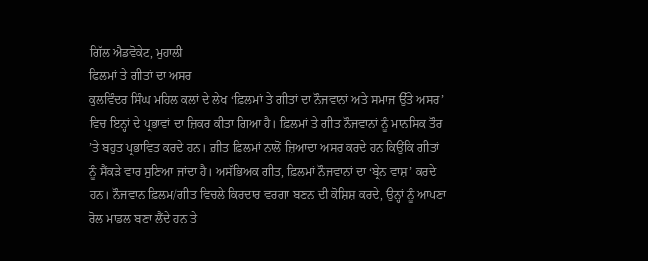ਗਿੱਲ ਐਡਵੋਕੇਟ, ਮੁਹਾਲੀ
ਫਿਲਮਾਂ ਤੇ ਗੀਤਾਂ ਦਾ ਅਸਰ
ਕੁਲਵਿੰਦਰ ਸਿੰਘ ਮਹਿਲ ਕਲਾਂ ਦੇ ਲੇਖ ‘ਫ਼ਿਲਮਾਂ ਤੇ ਗੀਤਾਂ ਦਾ ਨੌਜਵਾਨਾਂ ਅਤੇ ਸਮਾਜ ਉੱਤੇ ਅਸਰ’ ਵਿਚ ਇਨ੍ਹਾਂ ਦੇ ਪ੍ਰਭਾਵਾਂ ਦਾ ਜ਼ਿਕਰ ਕੀਤਾ ਗਿਆ ਹੈ। ਫ਼ਿਲਮਾਂ ਤੇ ਗੀਤ ਨੌਜਵਾਨਾਂ ਨੂੰ ਮਾਨਸਿਕ ਤੌਰ ’ਤੇ ਬਹੁਤ ਪ੍ਰਭਾਵਿਤ ਕਰਦੇ ਹਨ। ਗ਼ੀਤ ਫ਼ਿਲਮਾਂ ਨਾਲੋਂ ਜ਼ਿਆਦਾ ਅਸਰ ਕਰਦੇ ਹਨ ਕਿਉਂਕਿ ਗੀਤਾਂ ਨੂੰ ਸੈਂਕੜੇ ਵਾਰ ਸੁਣਿਆ ਜਾਂਦਾ ਹੈ। ਅਸੱਭਿਅਕ ਗੀਤ, ਫ਼ਿਲਮਾਂ ਨੌਜਵਾਨਾਂ ਦਾ ‘ਬ੍ਰੇਨ ਵਾਸ਼’ ਕਰਦੇ ਹਨ। ਨੌਜਵਾਨ ਫ਼ਿਲਮ/ਗੀਤ ਵਿਚਲੇ ਕਿਰਦਾਰ ਵਰਗਾ ਬਣਨ ਦੀ ਕੋਸ਼ਿਸ਼ ਕਰਦੇ, ਉਨ੍ਹਾਂ ਨੂੰ ਆਪਣਾ ਰੋਲ ਮਾਡਲ ਬਣਾ ਲੈਂਦੇ ਹਨ ਤੇ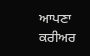ਆਪਣਾ ਕਰੀਅਰ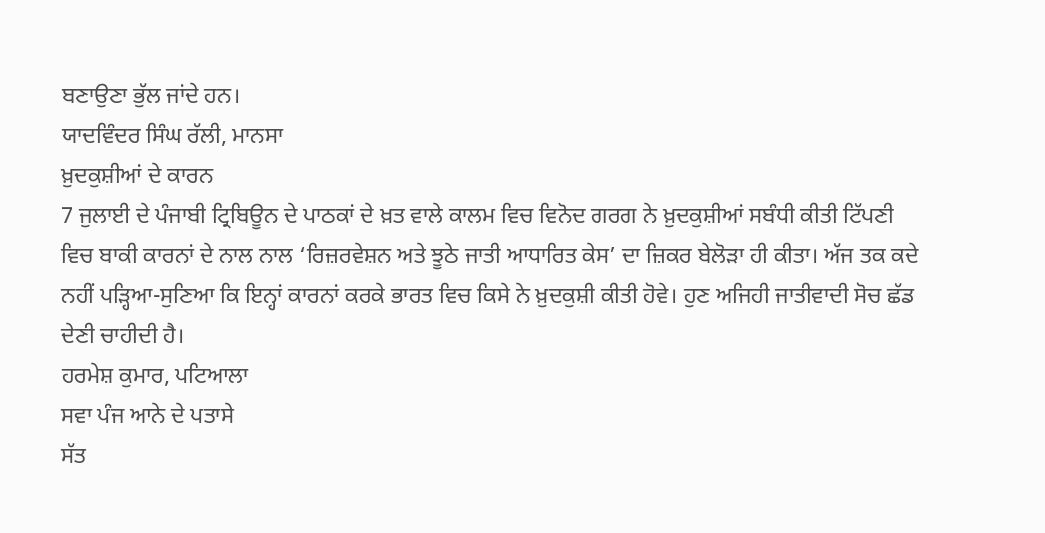ਬਣਾਉਣਾ ਭੁੱਲ ਜਾਂਦੇ ਹਨ।
ਯਾਦਵਿੰਦਰ ਸਿੰਘ ਰੱਲੀ, ਮਾਨਸਾ
ਖ਼ੁਦਕੁਸ਼ੀਆਂ ਦੇ ਕਾਰਨ
7 ਜੁਲਾਈ ਦੇ ਪੰਜਾਬੀ ਟ੍ਰਿਬਿਊਨ ਦੇ ਪਾਠਕਾਂ ਦੇ ਖ਼ਤ ਵਾਲੇ ਕਾਲਮ ਵਿਚ ਵਿਨੋਦ ਗਰਗ ਨੇ ਖ਼ੁਦਕੁਸ਼ੀਆਂ ਸਬੰਧੀ ਕੀਤੀ ਟਿੱਪਣੀ ਵਿਚ ਬਾਕੀ ਕਾਰਨਾਂ ਦੇ ਨਾਲ ਨਾਲ ‘ਰਿਜ਼ਰਵੇਸ਼ਨ ਅਤੇ ਝੂਠੇ ਜਾਤੀ ਆਧਾਰਿਤ ਕੇਸ’ ਦਾ ਜ਼ਿਕਰ ਬੇਲੋੜਾ ਹੀ ਕੀਤਾ। ਅੱਜ ਤਕ ਕਦੇ ਨਹੀਂ ਪੜ੍ਹਿਆ-ਸੁਣਿਆ ਕਿ ਇਨ੍ਹਾਂ ਕਾਰਨਾਂ ਕਰਕੇ ਭਾਰਤ ਵਿਚ ਕਿਸੇ ਨੇ ਖ਼ੁਦਕੁਸ਼ੀ ਕੀਤੀ ਹੋਵੇ। ਹੁਣ ਅਜਿਹੀ ਜਾਤੀਵਾਦੀ ਸੋਚ ਛੱਡ ਦੇਣੀ ਚਾਹੀਦੀ ਹੈ।
ਹਰਮੇਸ਼ ਕੁਮਾਰ, ਪਟਿਆਲਾ
ਸਵਾ ਪੰਜ ਆਨੇ ਦੇ ਪਤਾਸੇ
ਸੱਤ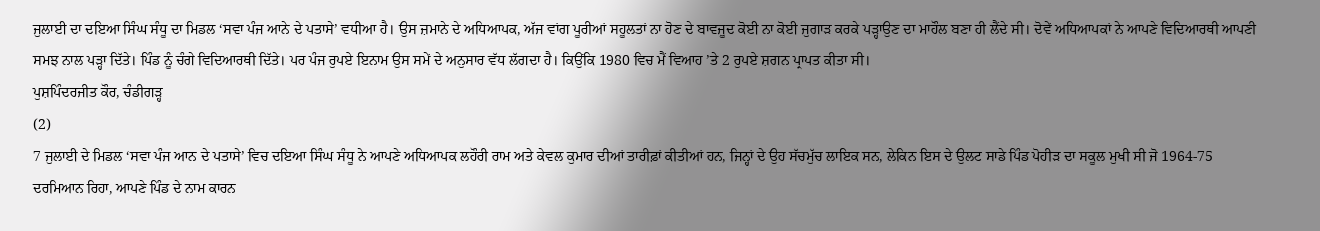ਜੁਲਾਈ ਦਾ ਦਇਆ ਸਿੰਘ ਸੰਧੂ ਦਾ ਮਿਡਲ ‘ਸਵਾ ਪੰਜ ਆਨੇ ਦੇ ਪਤਾਸੇ’ ਵਧੀਆ ਹੈ। ਉਸ ਜ਼ਮਾਨੇ ਦੇ ਅਧਿਆਪਕ, ਅੱਜ ਵਾਂਗ ਪੂਰੀਆਂ ਸਹੂਲਤਾਂ ਨਾ ਹੋਣ ਦੇ ਬਾਵਜੂਦ ਕੋਈ ਨਾ ਕੋਈ ਜੁਗਾੜ ਕਰਕੇ ਪੜ੍ਹਾਉਣ ਦਾ ਮਾਹੌਲ ਬਣਾ ਹੀ ਲੈਂਦੇ ਸੀ। ਦੋਵੇਂ ਅਧਿਆਪਕਾਂ ਨੇ ਆਪਣੇ ਵਿਦਿਆਰਥੀ ਆਪਣੀ ਸਮਝ ਨਾਲ ਪੜ੍ਹਾ ਦਿੱਤੇ। ਪਿੰਡ ਨੂੰ ਚੰਗੇ ਵਿਦਿਆਰਥੀ ਦਿੱਤੇ। ਪਰ ਪੰਜ ਰੁਪਏ ਇਨਾਮ ਉਸ ਸਮੇਂ ਦੇ ਅਨੁਸਾਰ ਵੱਧ ਲੱਗਦਾ ਹੈ। ਕਿਉਂਕਿ 1980 ਵਿਚ ਮੈਂ ਵਿਆਹ ’ਤੇ 2 ਰੁਪਏ ਸ਼ਗਨ ਪ੍ਰਾਪਤ ਕੀਤਾ ਸੀ।
ਪੁਸ਼ਪਿੰਦਰਜੀਤ ਕੌਰ, ਚੰਡੀਗੜ੍ਹ
(2)
7 ਜੁਲਾਈ ਦੇ ਮਿਡਲ ‘ਸਵਾ ਪੰਜ ਆਨ ਦੇ ਪਤਾਸੇ’ ਵਿਚ ਦਇਆ ਸਿੰਘ ਸੰਧੂ ਨੇ ਆਪਣੇ ਅਧਿਆਪਕ ਲਹੌਰੀ ਰਾਮ ਅਤੇ ਕੇਵਲ ਕੁਮਾਰ ਦੀਆਂ ਤਾਰੀਫ਼ਾਂ ਕੀਤੀਆਂ ਹਨ, ਜਿਨ੍ਹਾਂ ਦੇ ਉਹ ਸੱਚਮੁੱਚ ਲਾਇਕ ਸਨ, ਲੇਕਿਨ ਇਸ ਦੇ ਉਲਟ ਸਾਡੇ ਪਿੰਡ ਪੋਹੀੜ ਦਾ ਸਕੂਲ ਮੁਖੀ ਸੀ ਜੋ 1964-75 ਦਰਮਿਆਨ ਰਿਹਾ, ਆਪਣੇ ਪਿੰਡ ਦੇ ਨਾਮ ਕਾਰਨ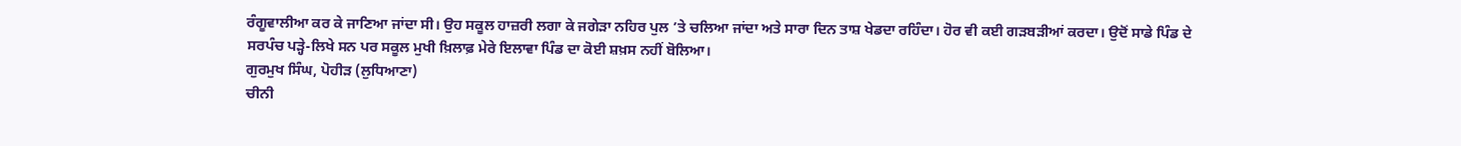ਰੰਗੂਵਾਲੀਆ ਕਰ ਕੇ ਜਾਣਿਆ ਜਾਂਦਾ ਸੀ। ਉਹ ਸਕੂਲ ਹਾਜ਼ਰੀ ਲਗਾ ਕੇ ਜਗੇੜਾ ਨਹਿਰ ਪੁਲ ’ਤੇ ਚਲਿਆ ਜਾਂਦਾ ਅਤੇ ਸਾਰਾ ਦਿਨ ਤਾਸ਼ ਖੇਡਦਾ ਰਹਿੰਦਾ। ਹੋਰ ਵੀ ਕਈ ਗੜਬੜੀਆਂ ਕਰਦਾ। ਉਦੋਂ ਸਾਡੇ ਪਿੰਡ ਦੇ ਸਰਪੰਚ ਪੜ੍ਹੇ-ਲਿਖੇ ਸਨ ਪਰ ਸਕੂਲ ਮੁਖੀ ਖ਼ਿਲਾਫ਼ ਮੇਰੇ ਇਲਾਵਾ ਪਿੰਡ ਦਾ ਕੋਈ ਸ਼ਖ਼ਸ ਨਹੀਂ ਬੋਲਿਆ।
ਗੁਰਮੁਖ ਸਿੰਘ, ਪੋਹੀੜ (ਲੁਧਿਆਣਾ)
ਚੀਨੀ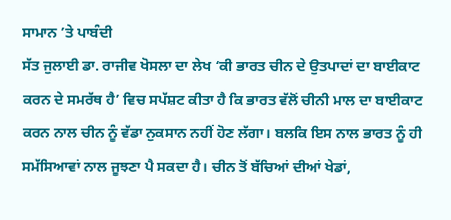ਸਾਮਾਨ ’ਤੇ ਪਾਬੰਦੀ
ਸੱਤ ਜੁਲਾਈ ਡਾ. ਰਾਜੀਵ ਖੋਸਲਾ ਦਾ ਲੇਖ ‘ਕੀ ਭਾਰਤ ਚੀਨ ਦੇ ਉਤਪਾਦਾਂ ਦਾ ਬਾਈਕਾਟ ਕਰਨ ਦੇ ਸਮਰੱਥ ਹੈ’ ਵਿਚ ਸਪੱਸ਼ਟ ਕੀਤਾ ਹੈ ਕਿ ਭਾਰਤ ਵੱਲੋਂ ਚੀਨੀ ਮਾਲ ਦਾ ਬਾਈਕਾਟ ਕਰਨ ਨਾਲ ਚੀਨ ਨੂੰ ਵੱਡਾ ਨੁਕਸਾਨ ਨਹੀਂ ਹੋਣ ਲੱਗਾ। ਬਲਕਿ ਇਸ ਨਾਲ ਭਾਰਤ ਨੂੰ ਹੀ ਸਮੱਸਿਆਵਾਂ ਨਾਲ ਜੂਝਣਾ ਪੈ ਸਕਦਾ ਹੈ। ਚੀਨ ਤੋਂ ਬੱਚਿਆਂ ਦੀਆਂ ਖੇਡਾਂ,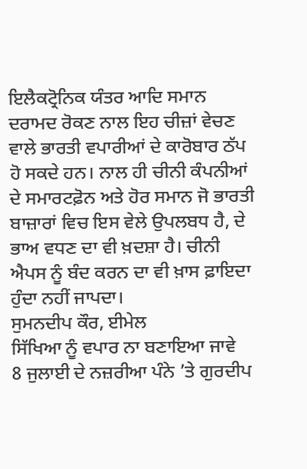ਇਲੈਕਟ੍ਰੋਨਿਕ ਯੰਤਰ ਆਦਿ ਸਮਾਨ ਦਰਾਮਦ ਰੋਕਣ ਨਾਲ ਇਹ ਚੀਜ਼ਾਂ ਵੇਚਣ ਵਾਲੇ ਭਾਰਤੀ ਵਪਾਰੀਆਂ ਦੇ ਕਾਰੋਬਾਰ ਠੱਪ ਹੋ ਸਕਦੇ ਹਨ। ਨਾਲ ਹੀ ਚੀਨੀ ਕੰਪਨੀਆਂ ਦੇ ਸਮਾਰਟਫ਼ੋਨ ਅਤੇ ਹੋਰ ਸਮਾਨ ਜੋ ਭਾਰਤੀ ਬਾਜ਼ਾਰਾਂ ਵਿਚ ਇਸ ਵੇਲੇ ਉਪਲਬਧ ਹੈ, ਦੇ ਭਾਅ ਵਧਣ ਦਾ ਵੀ ਖ਼ਦਸ਼ਾ ਹੈ। ਚੀਨੀ ਐਪਸ ਨੂੰ ਬੰਦ ਕਰਨ ਦਾ ਵੀ ਖ਼ਾਸ ਫ਼ਾਇਦਾ ਹੁੰਦਾ ਨਹੀਂ ਜਾਪਦਾ।
ਸੁਮਨਦੀਪ ਕੌਰ, ਈਮੇਲ
ਸਿੱਖਿਆ ਨੂੰ ਵਪਾਰ ਨਾ ਬਣਾਇਆ ਜਾਵੇ
8 ਜੁਲਾਈ ਦੇ ਨਜ਼ਰੀਆ ਪੰਨੇ ’ਤੇ ਗੁਰਦੀਪ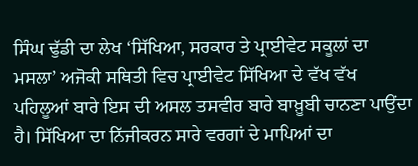ਸਿੰਘ ਢੁੱਡੀ ਦਾ ਲੇਖ ‘ਸਿੱਖਿਆ, ਸਰਕਾਰ ਤੇ ਪ੍ਰਾਈਵੇਟ ਸਕੂਲਾਂ ਦਾ ਮਸਲਾ’ ਅਜੋਕੀ ਸਥਿਤੀ ਵਿਚ ਪ੍ਰਾਈਵੇਟ ਸਿੱਖਿਆ ਦੇ ਵੱਖ ਵੱਖ ਪਹਿਲੂਆਂ ਬਾਰੇ ਇਸ ਦੀ ਅਸਲ ਤਸਵੀਰ ਬਾਰੇ ਬਾਖ਼ੂਬੀ ਚਾਨਣਾ ਪਾਉਂਦਾ ਹੈ। ਸਿੱਖਿਆ ਦਾ ਨਿੱਜੀਕਰਨ ਸਾਰੇ ਵਰਗਾਂ ਦੇ ਮਾਪਿਆਂ ਦਾ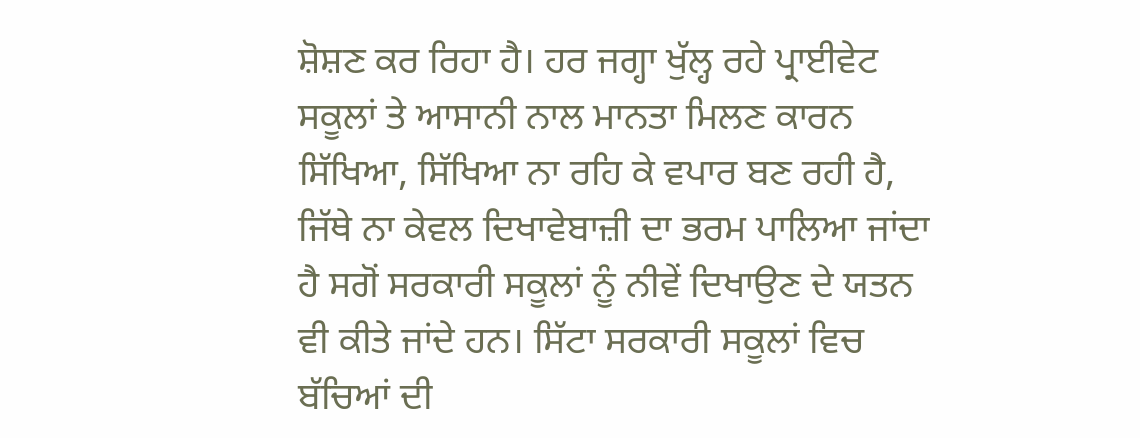ਸ਼ੋਸ਼ਣ ਕਰ ਰਿਹਾ ਹੈ। ਹਰ ਜਗ੍ਹਾ ਖੁੱਲ੍ਹ ਰਹੇ ਪ੍ਰਾਈਵੇਟ ਸਕੂਲਾਂ ਤੇ ਆਸਾਨੀ ਨਾਲ ਮਾਨਤਾ ਮਿਲਣ ਕਾਰਨ ਸਿੱਖਿਆ, ਸਿੱਖਿਆ ਨਾ ਰਹਿ ਕੇ ਵਪਾਰ ਬਣ ਰਹੀ ਹੈ, ਜਿੱਥੇ ਨਾ ਕੇਵਲ ਦਿਖਾਵੇਬਾਜ਼ੀ ਦਾ ਭਰਮ ਪਾਲਿਆ ਜਾਂਦਾ ਹੈ ਸਗੋਂ ਸਰਕਾਰੀ ਸਕੂਲਾਂ ਨੂੰ ਨੀਵੇਂ ਦਿਖਾਉਣ ਦੇ ਯਤਨ ਵੀ ਕੀਤੇ ਜਾਂਦੇ ਹਨ। ਸਿੱਟਾ ਸਰਕਾਰੀ ਸਕੂਲਾਂ ਵਿਚ ਬੱਚਿਆਂ ਦੀ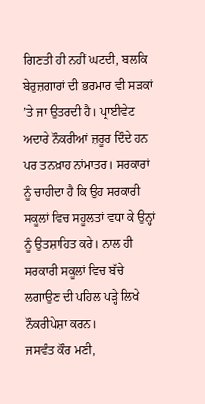ਗਿਣਤੀ ਹੀ ਨਹੀਂ ਘਟਦੀ, ਬਲਕਿ ਬੇਰੁਜ਼ਗਾਰਾਂ ਦੀ ਭਰਮਾਰ ਵੀ ਸੜਕਾਂ ’ਤੇ ਜਾ ਉਤਰਦੀ ਹੈ। ਪ੍ਰਾਈਵੇਟ ਅਦਾਰੇ ਨੌਕਰੀਆਂ ਜ਼ਰੂਰ ਦਿੰਦੇ ਹਨ ਪਰ ਤਨਖ਼ਾਹ ਨਾਂਮਾਤਰ। ਸਰਕਾਰਾਂ ਨੂੰ ਚਾਹੀਦਾ ਹੈ ਕਿ ਉਹ ਸਰਕਾਰੀ ਸਕੂਲਾਂ ਵਿਚ ਸਹੂਲਤਾਂ ਵਧਾ ਕੇ ਉਨ੍ਹਾਂ ਨੂੰ ਉਤਸ਼ਾਹਿਤ ਕਰੇ। ਨਾਲ ਹੀ ਸਰਕਾਰੀ ਸਕੂਲਾਂ ਵਿਚ ਬੱਚੇ ਲਗਾਉਣ ਦੀ ਪਹਿਲ ਪੜ੍ਹੇ ਲਿਖੇ ਨੌਕਰੀਪੇਸ਼ਾ ਕਰਨ।
ਜਸਵੰਤ ਕੌਰ ਮਣੀ,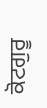ਕੋਟਗੁਰੂ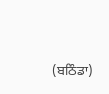(ਬਠਿੰਡਾ)